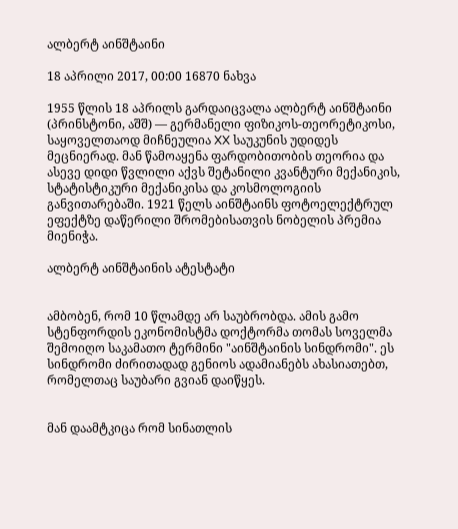ალბერტ აინშტაინი

18 აპრილი 2017, 00:00 16870 ნახვა

1955 წლის 18 აპრილს გარდაიცვალა ალბერტ აინშტაინი (პრინსტონი, აშშ) — გერმანელი ფიზიკოს-თეორეტიკოსი, საყოველთაოდ მიჩნეულია XX საუკუნის უდიდეს მეცნიერად. მან წამოაყენა ფარდობითობის თეორია და ასევე დიდი წვლილი აქვს შეტანილი კვანტური მექანიკის, სტატისტიკური მექანიკისა და კოსმოლოგიის განვითარებაში. 1921 წელს აინშტაინს ფოტოელექტრულ ეფექტზე დაწერილი შრომებისათვის ნობელის პრემია მიენიჭა.

ალბერტ აინშტაინის ატესტატი


ამბობენ, რომ 10 წლამდე არ საუბრობდა. ამის გამო სტენფორდის ეკონომისტმა დოქტორმა თომას სოველმა შემოიღო საკამათო ტერმინი "აინშტაინის სინდრომი". ეს სინდრომი ძირითადად გენიოს ადამიანებს ახასიათებთ, რომელთაც საუბარი გვიან დაიწყეს.


მან დაამტკიცა რომ სინათლის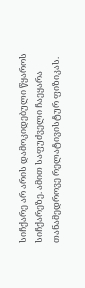სიჩქარე არ არის დამოკიდებული წყაროს სიჩქარეზე. ამით საფუძველი ჩაეყარა თანამედროვე რელატივისტურ ფიზიკას.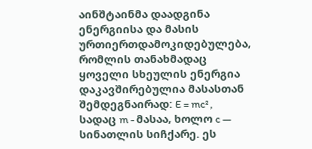აინშტაინმა დაადგინა ენერგიისა და მასის ურთიერთდამოკიდებულება, რომლის თანახმადაც ყოველი სხეულის ენერგია დაკავშირებულია მასასთან შემდეგნაირად: E = mc² , სადაც m - მასაა, ხოლო c — სინათლის სიჩქარე. ეს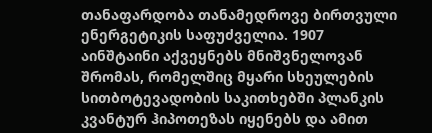თანაფარდობა თანამედროვე ბირთვული ენერგეტიკის საფუძველია. 1907 აინშტაინი აქვეყნებს მნიშვნელოვან შრომას, რომელშიც მყარი სხეულების სითბოტევადობის საკითხებში პლანკის კვანტურ ჰიპოთეზას იყენებს და ამით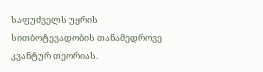საფუძველს უყრის სითბოტევადობის თანამედროვე კვანტურ თეორიას.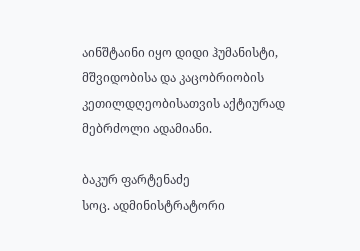აინშტაინი იყო დიდი ჰუმანისტი, მშვიდობისა და კაცობრიობის კეთილდღეობისათვის აქტიურად მებრძოლი ადამიანი.

ბაკურ ფარტენაძე
სოც. ადმინისტრატორი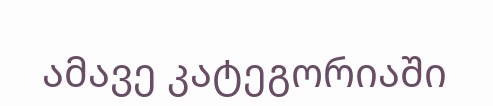ამავე კატეგორიაში